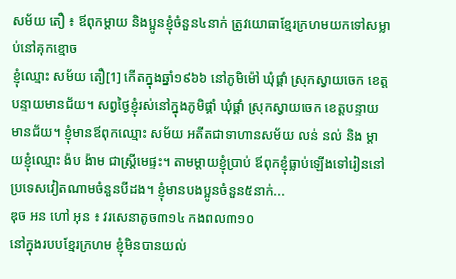សម័យ តឿ ៖ ឪពុកម្តាយ និងប្អូនខ្ញុំចំនួន៤នាក់ ត្រូវយោធាខ្មែរក្រហមយកទៅសម្លាប់នៅគុកខ្មោច
ខ្ញុំឈ្មោះ សម័យ តឿ[1] កើតក្នុងឆ្នាំ១៩៦៦ នៅភូមិម៉ៅ ឃុំផ្គាំ ស្រុកស្វាយចេក ខេត្តបន្ទាយមានជ័យ។ សព្វថ្ងៃខ្ញុំរស់នៅក្នុងភូមិផ្គាំ ឃុំផ្គាំ ស្រុកស្វាយចេក ខេត្តបន្ទាយមានជ័យ។ ខ្ញុំមានឪពុកឈ្មោះ សម័យ អតីតជាទាហានសម័យ លន់ នល់ និង ម្តាយខ្ញុំឈ្មោះ ង៉ប ង៉ាម ជាស្រ្តីមេផ្ទះ។ តាមម្តាយខ្ញុំប្រាប់ ឪពុកខ្ញុំធ្លាប់ឡើងទៅរៀននៅប្រទេសវៀតណាមចំនួនបីដង។ ខ្ញុំមានបងប្អូនចំនួន៥នាក់...
ឌុច អន ហៅ អុន ៖ វរសេនាតូច៣១៤ កងពល៣១០
នៅក្នុងរបបខ្មែរក្រហម ខ្ញុំមិនបានយល់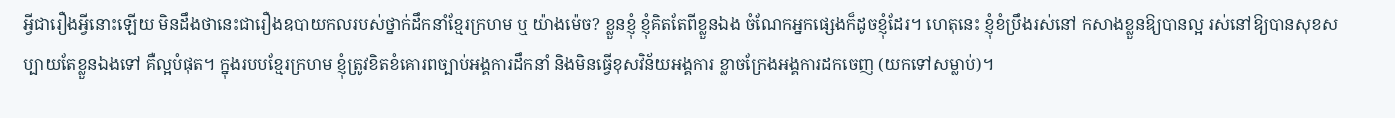អ្វីជារឿងអ្វីនោះឡើយ មិនដឹងថានេះជារឿងឧបាយកលរបស់ថ្នាក់ដឹកនាំខ្មែរក្រហម ឬ យ៉ាងម៉េច? ខ្លួនខ្ញុំ ខ្ញុំគិតតែពីខ្លួនឯង ចំណែកអ្នកផ្សេងក៏ដូចខ្ញុំដែរ។ ហេតុនេះ ខ្ញុំខំប្រឹងរស់នៅ កសាងខ្លួនឱ្យបានល្អ រស់នៅឱ្យបានសុខសប្បាយតែខ្លួនឯងទៅ គឺល្អបំផុត។ ក្នុងរបបខ្មែរក្រហម ខ្ញុំត្រូវខិតខំគោរពច្បាប់អង្គការដឹកនាំ និងមិនធ្វើខុសវិន័យអង្គការ ខ្លាចក្រែងអង្គការដកចេញ (យកទៅសម្លាប់)។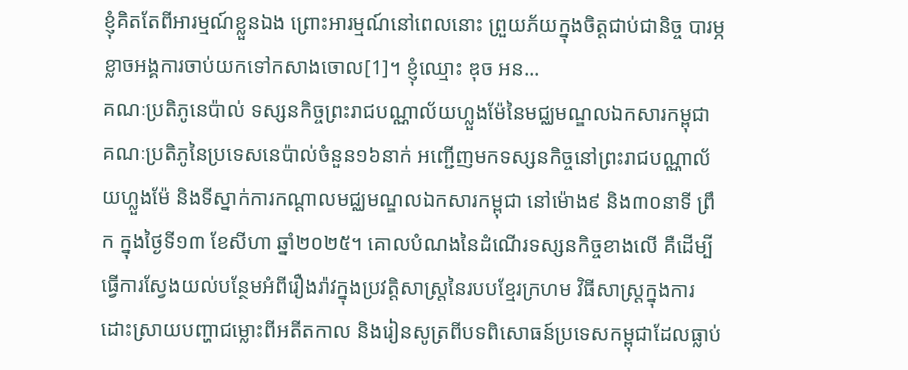ខ្ញុំគិតតែពីអារម្មណ៍ខ្លួនឯង ព្រោះអារម្មណ៍នៅពេលនោះ ព្រួយភ័យក្នុងចិត្តជាប់ជានិច្ច បារម្ភខ្លាចអង្គការចាប់យកទៅកសាងចោល[1]។ ខ្ញុំឈ្មោះ ឌុច អន...
គណៈប្រតិភូនេប៉ាល់ ទស្សនកិច្ចព្រះរាជបណ្ណាល័យហ្លួងម៉ែនៃមជ្ឈមណ្ឌលឯកសារកម្ពុជា
គណៈប្រតិភូនៃប្រទេសនេប៉ាល់ចំនួន១៦នាក់ អញ្ជើញមកទស្សនកិច្ចនៅព្រះរាជបណ្ណាល័យហ្លួងម៉ែ និងទីស្នាក់ការកណ្ដាលមជ្ឈមណ្ឌលឯកសារកម្ពុជា នៅម៉ោង៩ និង៣០នាទី ព្រឹក ក្នុងថ្ងៃទី១៣ ខែសីហា ឆ្នាំ២០២៥។ គោលបំណងនៃដំណើរទស្សនកិច្ចខាងលើ គឺដើម្បីធ្វើការស្វែងយល់បន្ថែមអំពីរឿងរ៉ាវក្នុងប្រវត្តិសាស្រ្តនៃរបបខ្មែរក្រហម វិធីសាស្រ្តក្នុងការដោះស្រាយបញ្ហាជម្លោះពីអតីតកាល និងរៀនសូត្រពីបទពិសោធន៍ប្រទេសកម្ពុជាដែលធ្លាប់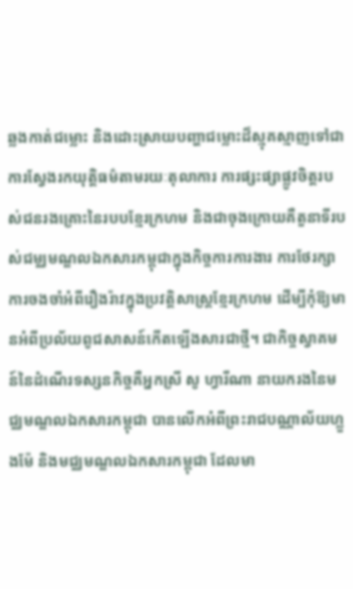ឆ្លងកាត់ជម្លោះ និងដោះស្រាយបញ្ហាជម្លោះដ៏ស្មុគស្មាញទៅជាការស្វែងរកយុត្តិធម៌តាមរយៈតុលាការ ការផ្សះផ្សាផ្លូវចិត្តរបស់ជនរងគ្រោះនៃរបបខ្មែរក្រហម និងជាចុងក្រោយគឺតួនាទីរបស់ជម្ឈមណ្ឌលឯកសារកម្ពុជាក្នុងកិច្ចការការងារ ការថែរក្សាការចងចាំអំពីរឿងរ៉ាវក្នុងប្រវត្តិសាស្រ្តខ្មែរក្រហម ដើម្បីកុំឱ្យមានអំពីប្រល័យពូជសាសន៍កើតឡើងសារជាថ្មី។ ជាកិច្ចស្វាគមន៍នៃដំណើរទស្សនកិច្ចគឺអ្នកស្រី សូ ហ្វារីណា នាយករងនៃមជ្ឈមណ្ឌលឯកសារកម្ពុជា បានលើកអំពីព្រះរាជបណ្ណាល័យហ្លួងម៉ែ និងមជ្ឈមណ្ឌលឯកសារកម្ពុជា ដែលមា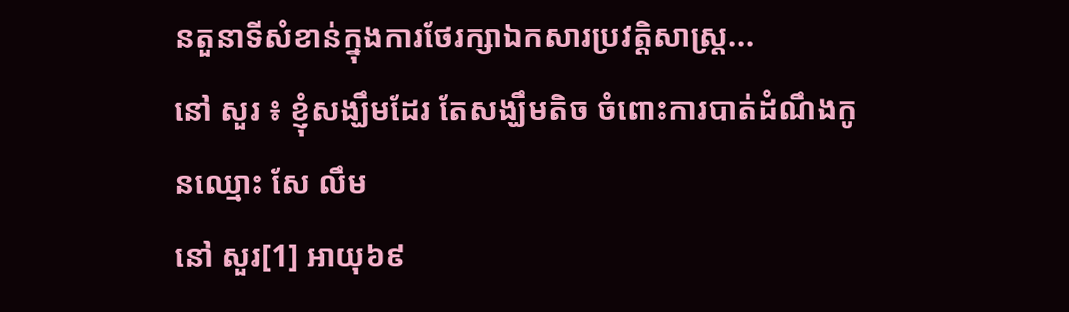នតួនាទីសំខាន់ក្នុងការថែរក្សាឯកសារប្រវត្តិសាស្រ្ត...
នៅ សួរ ៖ ខ្ញុំសង្ឃឹមដែរ តែសង្ឃឹមតិច ចំពោះការបាត់ដំណឹងកូនឈ្មោះ សែ លឹម
នៅ សួរ[1] អាយុ៦៩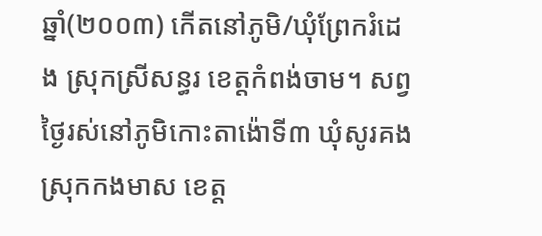ឆ្នាំ(២០០៣) កើតនៅភូមិ/ឃុំព្រែករំដេង ស្រុកស្រីសន្ធរ ខេត្តកំពង់ចាម។ សព្វថ្ងៃរស់នៅភូមិកោះតាង៉ោទី៣ ឃុំសូរគង ស្រុកកងមាស ខេត្ត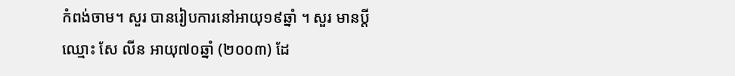កំពង់ចាម។ សួរ បានរៀបការនៅអាយុ១៩ឆ្នាំ ។ សួរ មានប្ដីឈ្មោះ សែ លីន អាយុ៧០ឆ្នាំ (២០០៣) ដែ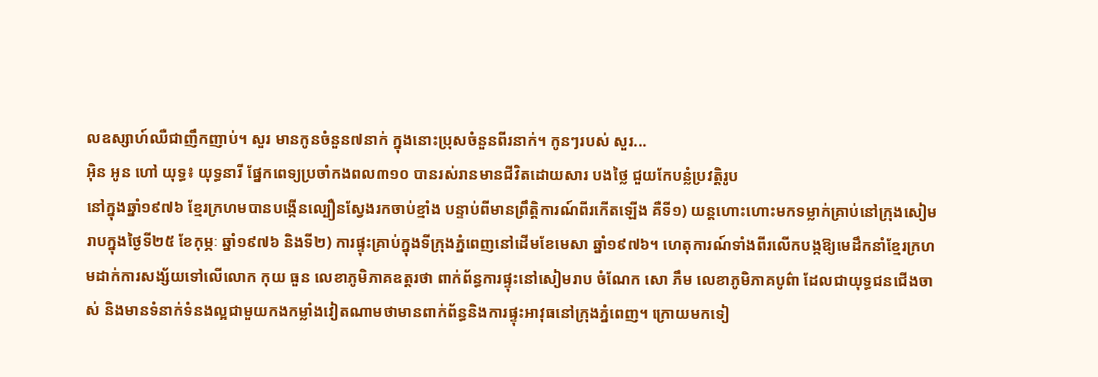លឧស្សាហ៍ឈឺជាញឹកញាប់។ សួរ មានកូនចំនួន៧នាក់ ក្នុងនោះប្រុសចំនួនពីរនាក់។ កូនៗរបស់ សួរ...
អ៊ិន អូន ហៅ យុទ្ធ៖ យុទ្ធនារី ផ្នែកពេទ្យប្រចាំកងពល៣១០ បានរស់រានមានជីវិតដោយសារ បងថ្លៃ ជួយកែបន្លំប្រវត្តិរូប
នៅក្នុងឆ្នាំ១៩៧៦ ខ្មែរក្រហមបានបង្កើនល្បឿនស្វែងរកចាប់ខ្មាំង បន្ទាប់ពីមានព្រឹត្តិការណ៍ពីរកើតឡើង គឺទី១) យន្តហោះហោះមកទម្លាក់គ្រាប់នៅក្រុងសៀមរាបក្នុងថ្ងៃទី២៥ ខែកុម្ភៈ ឆ្នាំ១៩៧៦ និងទី២) ការផ្ទុះគ្រាប់ក្នុងទីក្រុងភ្នំពេញនៅដើមខែមេសា ឆ្នាំ១៩៧៦។ ហេតុការណ៍ទាំងពីរលើកបង្កឱ្យមេដឹកនាំខ្មែរក្រហមដាក់ការសង្ស័យទៅលើលោក កុយ ធួន លេខាភូមិភាគឧត្ដរថា ពាក់ព័ន្ធការផ្ទុះនៅសៀមរាប ចំណែក សោ ភឹម លេខាភូមិភាគបូព៌ា ដែលជាយុទ្ធជនជើងចាស់ និងមានទំនាក់ទំនងល្អជាមួយកងកម្លាំងវៀតណាមថាមានពាក់ព័ន្ធនិងការផ្ទុះអាវុធនៅក្រុងភ្នំពេញ។ ក្រោយមកទៀ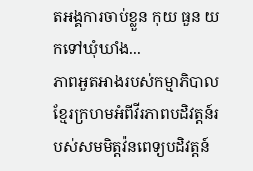តអង្គការចាប់ខ្លួន កុយ ធួន យកទៅឃុំឃាំង...
ភាពអួតអាងរបស់កម្មាភិបាលខ្មែរក្រហមអំពីវីរភាពបដិវត្តន៍របស់សមមិត្តវ៉នពេទ្យបដិវត្តន៍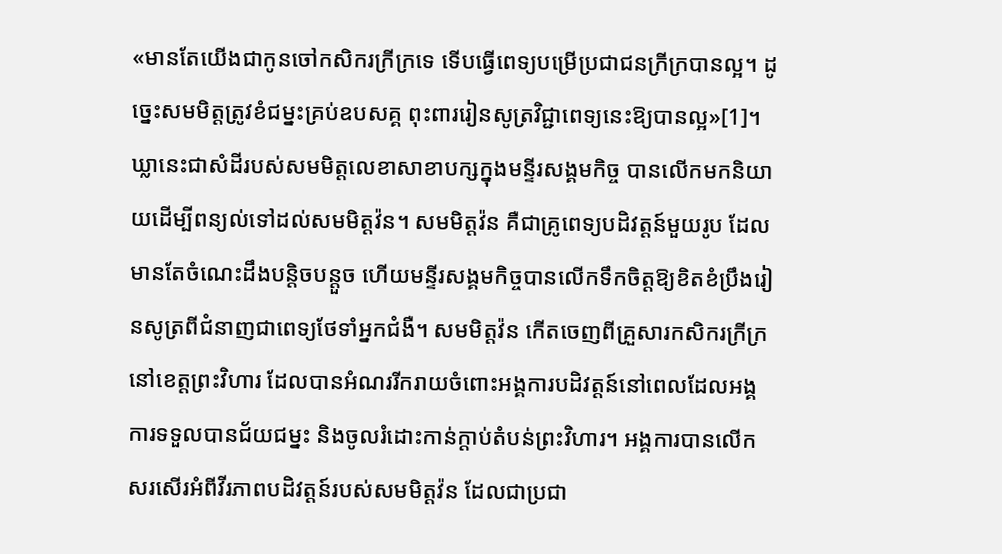«មានតែយើងជាកូនចៅកសិករក្រីក្រទេ ទើបធ្វើពេទ្យបម្រើប្រជាជនក្រីក្របានល្អ។ ដូច្នេះសមមិត្តត្រូវខំជម្នះគ្រប់ឧបសគ្គ ពុះពាររៀនសូត្រវិជ្ជាពេទ្យនេះឱ្យបានល្អ»[1]។ ឃ្លានេះជាសំដីរបស់សមមិត្តលេខាសាខាបក្សក្នុងមន្ទីរសង្គមកិច្ច បានលើកមកនិយាយដើម្បីពន្យល់ទៅដល់សមមិត្តវ៉ន។ សមមិត្តវ៉ន គឺជាគ្រូពេទ្យបដិវត្តន៍មួយរូប ដែលមានតែចំណេះដឹងបន្ដិចបន្តួច ហើយមន្ទីរសង្គមកិច្ចបានលើកទឹកចិត្តឱ្យខិតខំប្រឹងរៀនសូត្រពីជំនាញជាពេទ្យថែទាំអ្នកជំងឺ។ សមមិត្តវ៉ន កើតចេញពីគ្រួសារកសិករក្រីក្រ នៅខេត្តព្រះវិហារ ដែលបានអំណររីករាយចំពោះអង្គការបដិវត្តន៍នៅពេលដែលអង្គការទទួលបានជ័យជម្នះ និងចូលរំដោះកាន់ក្ដាប់តំបន់ព្រះវិហារ។ អង្គការបានលើកសរសើរអំពីវីរភាពបដិវត្តន៍របស់សមមិត្តវ៉ន ដែលជាប្រជា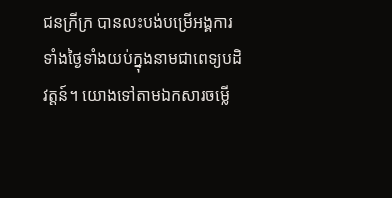ជនក្រីក្រ បានលះបង់បម្រើអង្គការទាំងថ្ងៃទាំងយប់ក្នុងនាមជាពេទ្យបដិវត្តន៍។ យោងទៅតាមឯកសារចម្លើ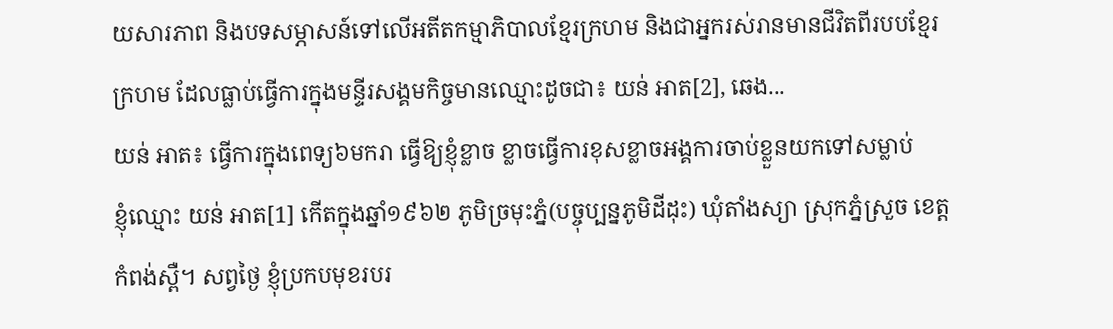យសារភាព និងបទសម្ភាសន៍ទៅលើអតីតកម្មាភិបាលខ្មែរក្រហម និងជាអ្នករស់រានមានជីវិតពីរបបខ្មែរក្រហម ដែលធ្លាប់ធ្វើការក្នុងមន្ទីរសង្គមកិច្ចមានឈ្មោះដូចជា៖ យន់ អាត[2], ឆេង...
យន់ អាត៖ ធ្វើការក្នុងពេទ្យ៦មករា ធ្វើឱ្យខ្ញុំខ្លាច ខ្លាចធ្វើការខុសខ្លាចអង្គការចាប់ខ្លួនយកទៅសម្លាប់
ខ្ញុំឈ្មោះ យន់ អាត[1] កើតក្នុងឆ្នាំ១៩៦២ ភូមិច្រមុះភ្នំ(បច្ចុប្បន្នភូមិដីដុះ) ឃុំតាំងស្យា ស្រុកភ្នំស្រួច ខេត្តកំពង់ស្ពឺ។ សព្វថ្ងៃ ខ្ញុំប្រកបមុខរបរ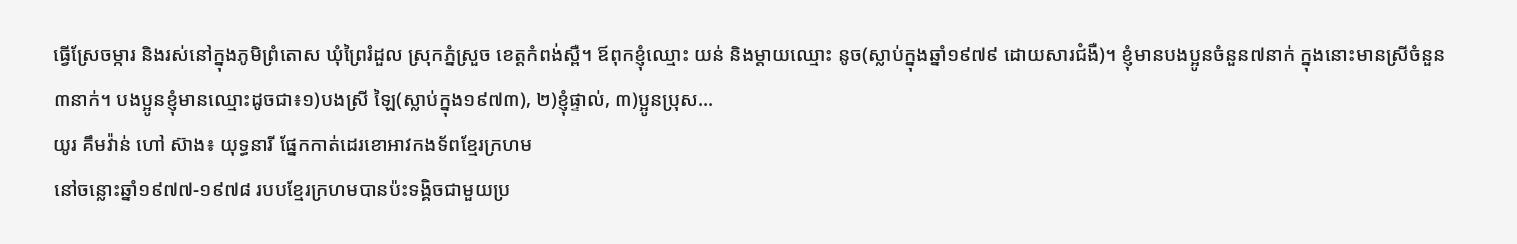ធ្វើស្រែចម្ការ និងរស់នៅក្នុងភូមិព្រំតោស ឃុំព្រៃរំដួល ស្រុកភ្នំស្រួច ខេត្តកំពង់ស្ពឺ។ ឪពុកខ្ញុំឈ្មោះ យន់ និងម្តាយឈ្មោះ នូច(ស្លាប់ក្នុងឆ្នាំ១៩៧៩ ដោយសារជំងឺ)។ ខ្ញុំមានបងប្អូនចំនួន៧នាក់ ក្នុងនោះមានស្រីចំនួន៣នាក់។ បងប្អូនខ្ញុំមានឈ្មោះដូចជា៖១)បងស្រី ឡៃ(ស្លាប់ក្នុង១៩៧៣), ២)ខ្ញុំផ្ទាល់, ៣)ប្អូនប្រុស...
យូរ គឹមវ៉ាន់ ហៅ ស៊ាង៖ យុទ្ធនារី ផ្នែកកាត់ដេរខោអាវកងទ័ពខ្មែរក្រហម
នៅចន្លោះឆ្នាំ១៩៧៧-១៩៧៨ របបខ្មែរក្រហមបានប៉ះទង្គិចជាមួយប្រ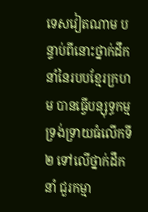ទេសវៀតណាម បន្ទាប់ពីនោះថ្នាក់ដឹកនាំនៃរបបខ្មែរក្រហម បានធ្វើបន្សុទ្ធកម្មទ្រង់ទ្រាយធំលើកទី២ ទៅលើថ្នាក់ដឹកនាំ ជួរកម្មា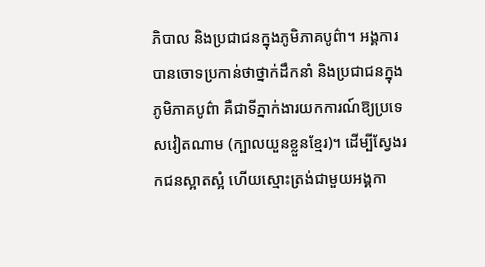ភិបាល និងប្រជាជនក្នុងភូមិភាគបូព៌ា។ អង្គការបានចោទប្រកាន់ថាថ្នាក់ដឹកនាំ និងប្រជាជនក្នុងភូមិភាគបូព៌ា គឺជាទីភ្នាក់ងារយកការណ៍ឱ្យប្រទេសវៀតណាម (ក្បាលយួនខ្លួនខ្មែរ)។ ដើម្បីស្វែងរកជនស្អាតស្អំ ហើយស្មោះត្រង់ជាមួយអង្គកា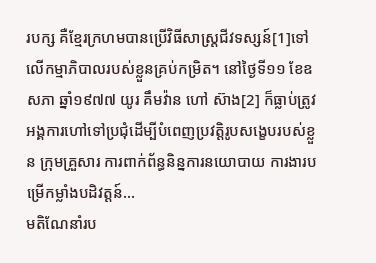របក្ស គឺខ្មែរក្រហមបានប្រើវិធីសាស្រ្តជីវទស្សន៍[1]ទៅលើកម្មាភិបាលរបស់ខ្លួនគ្រប់កម្រិត។ នៅថ្ងៃទី១១ ខែឧសភា ឆ្នាំ១៩៧៧ យូរ គឹមវ៉ាន ហៅ ស៊ាង[2] ក៏ធ្លាប់ត្រូវអង្គការហៅទៅប្រជុំដើម្បីបំពេញប្រវត្តិរូបសង្ខេបរបស់ខ្លួន ក្រុមគ្រួសារ ការពាក់ព័ន្ធនិន្នការនយោបាយ ការងារបម្រើកម្លាំងបដិវត្តន៍...
មតិណែនាំរប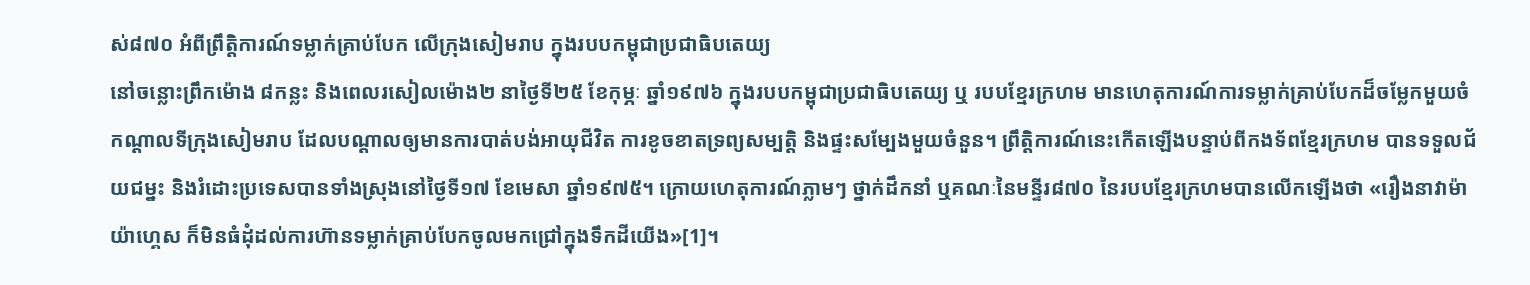ស់៨៧០ អំពីព្រឹត្តិការណ៍ទម្លាក់គ្រាប់បែក លើក្រុងសៀមរាប ក្នុងរបបកម្ពុជាប្រជាធិបតេយ្យ
នៅចន្លោះព្រឹកម៉ោង ៨កន្លះ និងពេលរសៀលម៉ោង២ នាថ្ងៃទី២៥ ខែកុម្ភៈ ឆ្នាំ១៩៧៦ ក្នុងរបបកម្ពុជាប្រជាធិបតេយ្យ ឬ របបខ្មែរក្រហម មានហេតុការណ៍ការទម្លាក់គ្រាប់បែកដ៏ចម្លែកមួយចំកណ្ដាលទីក្រុងសៀមរាប ដែលបណ្ដាលឲ្យមានការបាត់បង់អាយុជីវិត ការខូចខាតទ្រព្យសម្បត្តិ និងផ្ទះសម្បែងមួយចំនួន។ ព្រឹត្តិការណ៍នេះកើតឡើងបន្ទាប់ពីកងទ័ពខ្មែរក្រហម បានទទួលជ័យជម្នះ និងរំដោះប្រទេសបានទាំងស្រុងនៅថ្ងៃទី១៧ ខែមេសា ឆ្នាំ១៩៧៥។ ក្រោយហេតុការណ៍ភ្លាមៗ ថ្នាក់ដឹកនាំ ឬគណៈនៃមន្ទីរ៨៧០ នៃរបបខ្មែរក្រហមបានលើកឡើងថា «រឿងនាវាម៉ាយ៉ាហ្គេស ក៏មិនធំដុំដល់ការហ៊ានទម្លាក់គ្រាប់បែកចូលមកជ្រៅក្នុងទឹកដីយើង»[1]។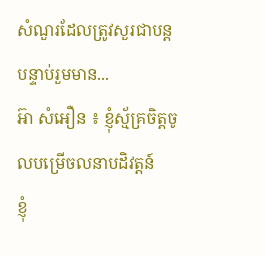សំណួរដែលត្រូវសួរជាបន្តបន្ទាប់រួមមាន...
អ៊ា សំអឿន ៖ ខ្ញុំស្ម័គ្រចិត្តចូលបម្រើចលនាបដិវត្តន៍
ខ្ញុំ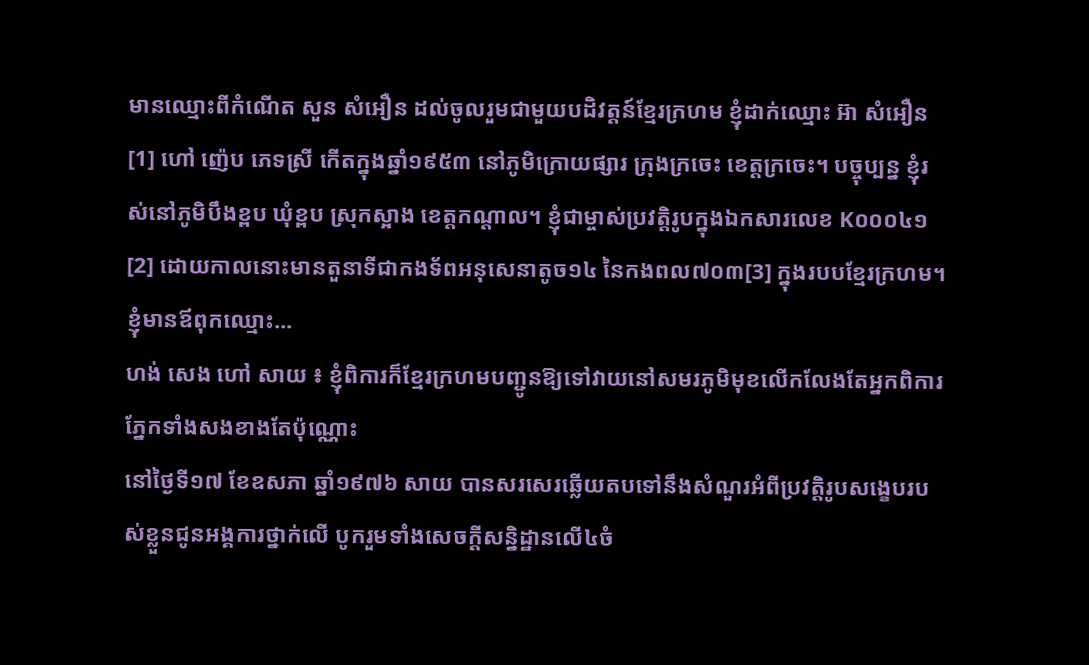មានឈ្មោះពីកំណើត សួន សំអឿន ដល់ចូលរួមជាមួយបដិវត្តន៍ខ្មែរក្រហម ខ្ញុំដាក់ឈ្មោះ អ៊ា សំអឿន[1] ហៅ ញ៉េប ភេទស្រី កើតក្នុងឆ្នាំ១៩៥៣ នៅភូមិក្រោយផ្សារ ក្រុងក្រចេះ ខេត្តក្រចេះ។ បច្ចុប្បន្ន ខ្ញុំរស់នៅភូមិបឹងខ្ពប ឃុំខ្ពប ស្រុកស្អាង ខេត្តកណ្ដាល។ ខ្ញុំជាម្ចាស់ប្រវត្តិរូបក្នុងឯកសារលេខ K០០០៤១[2] ដោយកាលនោះមានតួនាទីជាកងទ័ពអនុសេនាតូច១៤ នៃកងពល៧០៣[3] ក្នុងរបបខ្មែរក្រហម។ ខ្ញុំមានឪពុកឈ្មោះ...
ហង់ សេង ហៅ សាយ ៖ ខ្ញុំពិការក៏ខ្មែរក្រហមបញ្ជូនឱ្យទៅវាយនៅសមរភូមិមុខលើកលែងតែអ្នកពិការភ្នែកទាំងសងខាងតែប៉ុណ្ណោះ
នៅថ្ងៃទី១៧ ខែឧសភា ឆ្នាំ១៩៧៦ សាយ បានសរសេរឆ្លើយតបទៅនឹងសំណួរអំពីប្រវត្តិរូបសង្ខេបរបស់ខ្លួនជូនអង្គការថ្នាក់លើ បូករួមទាំងសេចក្ដីសន្និដ្ឋានលើ៤ចំ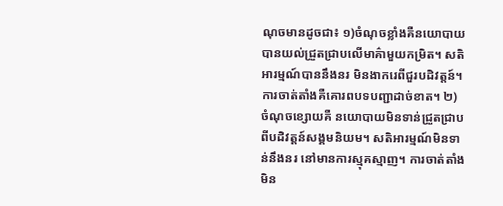ណុចមានដូចជា៖ ១)ចំណុចខ្លាំងគឺនយោបាយបានយល់ជ្រួតជ្រាបលើមាគ៌ាមួយកម្រិត។ សតិអារម្មណ៍បាននឹងនរ មិនងាករេពីជួរបដិវត្តន៍។ ការចាត់តាំងគឺគោរពបទបញ្ជាដាច់ខាត។ ២) ចំណុចខ្សោយគឺ នយោបាយមិនទាន់ជ្រួតជ្រាបពីបដិវត្តន៍សង្គមនិយម។ សតិអារម្មណ៍មិនទាន់នឹងនរ នៅមានការស្មុគស្មាញ។ ការចាត់តាំងមិន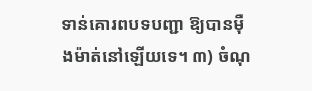ទាន់គោរពបទបញ្ជា ឱ្យបានម៉ឺងម៉ាត់នៅឡើយទេ។ ៣) ចំណុ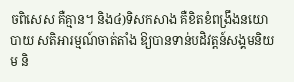ចពិសេស គឺគ្មាន។ និង៤)ទិសកសាង គឺខិតខំពង្រឹងនយោបាយ សតិអារម្មណ៍ចាត់តាំង ឱ្យបានទាន់បដិវត្តន៍សង្គមនិយម និ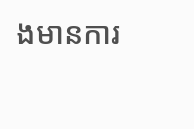ងមានការ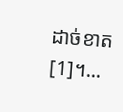ដាច់ខាត[1]។...